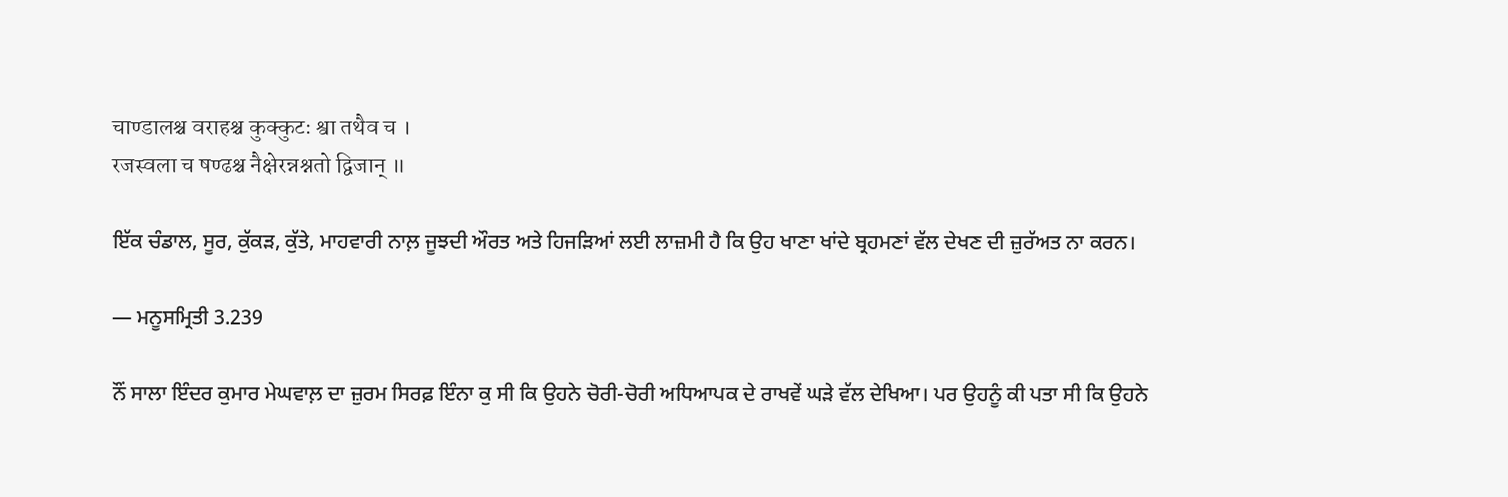चाण्डालश्च वराहश्च कुक्कुटः श्वा तथैव च ।
रजस्वला च षण्ढश्च नैक्षेरन्नश्नतो द्विजान् ॥

ਇੱਕ ਚੰਡਾਲ, ਸੂਰ, ਕੁੱਕੜ, ਕੁੱਤੇ, ਮਾਹਵਾਰੀ ਨਾਲ਼ ਜੂਝਦੀ ਔਰਤ ਅਤੇ ਹਿਜੜਿਆਂ ਲਈ ਲਾਜ਼ਮੀ ਹੈ ਕਿ ਉਹ ਖਾਣਾ ਖਾਂਦੇ ਬ੍ਰਹਮਣਾਂ ਵੱਲ ਦੇਖਣ ਦੀ ਜ਼ੁਰੱਅਤ ਨਾ ਕਰਨ।

— ਮਨੂਸਮ੍ਰਿਤੀ 3.239

ਨੌਂ ਸਾਲਾ ਇੰਦਰ ਕੁਮਾਰ ਮੇਘਵਾਲ਼ ਦਾ ਜ਼ੁਰਮ ਸਿਰਫ਼ ਇੰਨਾ ਕੁ ਸੀ ਕਿ ਉਹਨੇ ਚੋਰੀ-ਚੋਰੀ ਅਧਿਆਪਕ ਦੇ ਰਾਖਵੇਂ ਘੜੇ ਵੱਲ ਦੇਖਿਆ। ਪਰ ਉਹਨੂੰ ਕੀ ਪਤਾ ਸੀ ਕਿ ਉਹਨੇ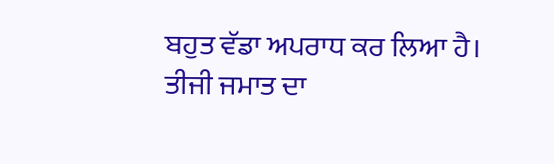ਬਹੁਤ ਵੱਡਾ ਅਪਰਾਧ ਕਰ ਲਿਆ ਹੈ। ਤੀਜੀ ਜਮਾਤ ਦਾ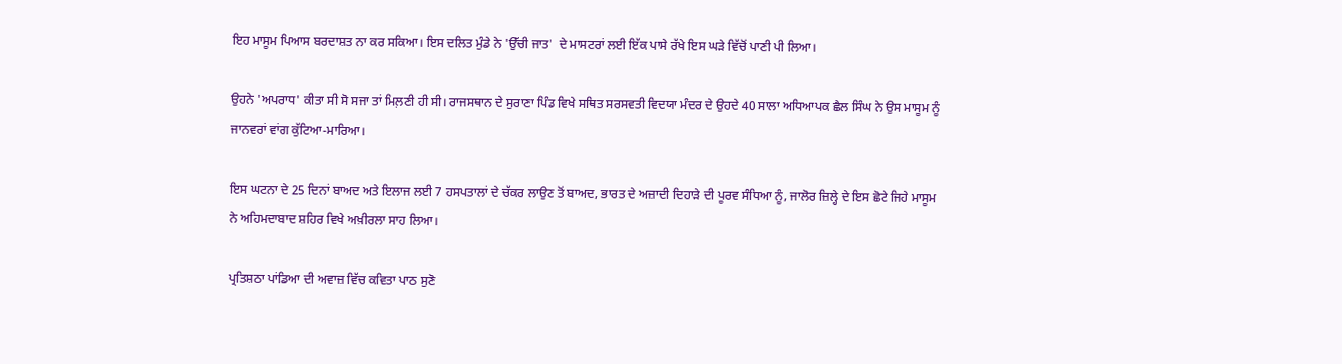ਇਹ ਮਾਸੂਮ ਪਿਆਸ ਬਰਦਾਸ਼ਤ ਨਾ ਕਰ ਸਕਿਆ। ਇਸ ਦਲਿਤ ਮੁੰਡੇ ਨੇ 'ਉੱਚੀ ਜਾਤ'  ਦੇ ਮਾਸਟਰਾਂ ਲਈ ਇੱਕ ਪਾਸੇ ਰੱਖੇ ਇਸ ਘੜੇ ਵਿੱਚੋਂ ਪਾਣੀ ਪੀ ਲਿਆ।

ਉਹਨੇ 'ਅਪਰਾਧ' ਕੀਤਾ ਸੀ ਸੋ ਸਜਾ ਤਾਂ ਮਿਲ਼ਣੀ ਹੀ ਸੀ। ਰਾਜਸਥਾਨ ਦੇ ਸੁਰਾਣਾ ਪਿੰਡ ਵਿਖੇ ਸਥਿਤ ਸਰਸਵਤੀ ਵਿਦਯਾ ਮੰਦਰ ਦੇ ਉਹਦੇ 40 ਸਾਲਾ ਅਧਿਆਪਕ ਛੈਲ ਸਿੰਘ ਨੇ ਉਸ ਮਾਸੂਮ ਨੂੰ ਜਾਨਵਰਾਂ ਵਾਂਗ ਕੁੱਟਿਆ-ਮਾਰਿਆ।

ਇਸ ਘਟਨਾ ਦੇ 25 ਦਿਨਾਂ ਬਾਅਦ ਅਤੇ ਇਲਾਜ ਲਈ 7 ਹਸਪਤਾਲਾਂ ਦੇ ਚੱਕਰ ਲਾਉਣ ਤੋਂ ਬਾਅਦ, ਭਾਰਤ ਦੇ ਅਜ਼ਾਦੀ ਦਿਹਾੜੇ ਦੀ ਪੂਰਵ ਸੰਧਿਆ ਨੂੰ, ਜਾਲੋਰ ਜ਼ਿਲ੍ਹੇ ਦੇ ਇਸ ਛੋਟੇ ਜਿਹੇ ਮਾਸੂਮ ਨੇ ਅਹਿਮਦਾਬਾਦ ਸ਼ਹਿਰ ਵਿਖੇ ਅਖ਼ੀਰਲਾ ਸਾਹ ਲਿਆ।

ਪ੍ਰਤਿਸ਼ਠਾ ਪਾਂਡਿਆ ਦੀ ਅਵਾਜ਼ ਵਿੱਚ ਕਵਿਤਾ ਪਾਠ ਸੁਣੋ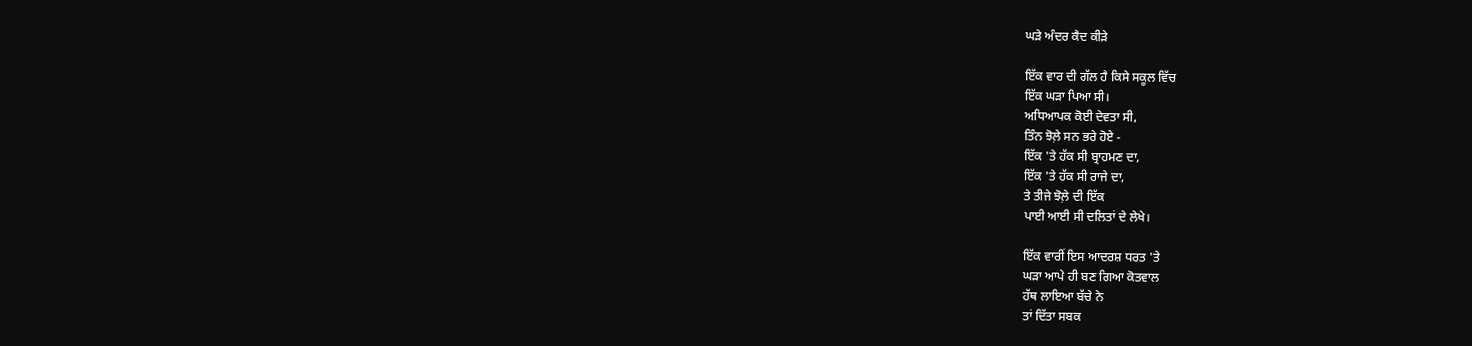ਘੜੇ ਅੰਦਰ ਕੈਦ ਕੀੜੇ

ਇੱਕ ਵਾਰ ਦੀ ਗੱਲ ਹੈ ਕਿਸੇ ਸਕੂਲ ਵਿੱਚ
ਇੱਕ ਘੜਾ ਪਿਆ ਸੀ।
ਅਧਿਆਪਕ ਕੋਈ ਦੇਵਤਾ ਸੀ,
ਤਿੰਨ ਝੋਲ਼ੇ ਸਨ ਭਰੇ ਹੋਏ -
ਇੱਕ 'ਤੇ ਹੱਕ ਸੀ ਬ੍ਰਾਹਮਣ ਦਾ,
ਇੱਕ 'ਤੇ ਹੱਕ ਸੀ ਰਾਜੇ ਦਾ,
ਤੇ ਤੀਜੇ ਝੋਲ਼ੇ ਦੀ ਇੱਕ
ਪਾਈ ਆਈ ਸੀ ਦਲਿਤਾਂ ਦੇ ਲੇਖੇ।

ਇੱਕ ਵਾਰੀਂ ਇਸ ਆਦਰਸ਼ ਧਰਤ 'ਤੇ
ਘੜਾ ਆਪੇ ਹੀ ਬਣ ਗਿਆ ਕੋਤਵਾਲ
ਹੱਥ ਲਾਇਆ ਬੱਚੇ ਨੇ
ਤਾਂ ਦਿੱਤਾ ਸਬਕ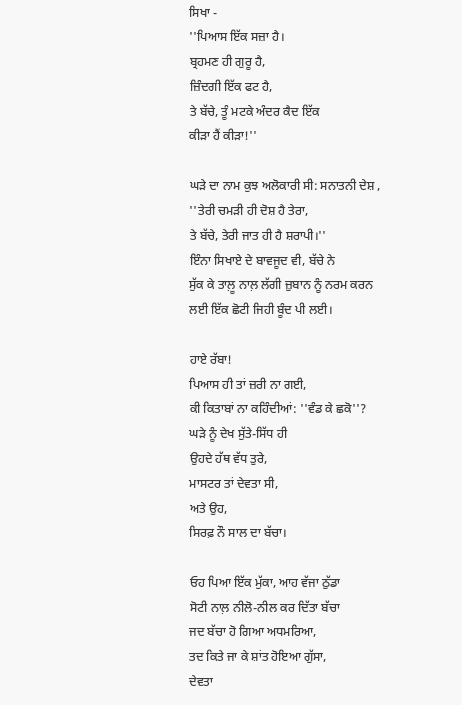ਸਿਖਾ -
''ਪਿਆਸ ਇੱਕ ਸਜ਼ਾ ਹੈ।
ਬ੍ਰਹਮਣ ਹੀ ਗੁਰੂ ਹੈ,
ਜ਼ਿੰਦਗੀ ਇੱਕ ਫਟ ਹੈ,
ਤੇ ਬੱਚੇ, ਤੂੰ ਮਟਕੇ ਅੰਦਰ ਕੈਦ ਇੱਕ
ਕੀੜਾ ਹੈਂ ਕੀੜਾ!''

ਘੜੇ ਦਾ ਨਾਮ ਕੁਝ ਅਲੋਕਾਰੀ ਸੀ: ਸਨਾਤਨੀ ਦੇਸ਼ ,
''ਤੇਰੀ ਚਮੜੀ ਹੀ ਦੋਸ਼ ਹੈ ਤੇਰਾ,
ਤੇ ਬੱਚੇ, ਤੇਰੀ ਜਾਤ ਹੀ ਹੈ ਸ਼ਰਾਪੀ।''
ਇੰਨਾ ਸਿਖਾਏ ਦੇ ਬਾਵਜੂਦ ਵੀ, ਬੱਚੇ ਨੇ
ਸੁੱਕ ਕੇ ਤਾਲ਼ੂ ਨਾਲ਼ ਲੱਗੀ ਜ਼ੁਬਾਨ ਨੂੰ ਨਰਮ ਕਰਨ
ਲਈ ਇੱਕ ਛੋਟੀ ਜਿਹੀ ਬੂੰਦ ਪੀ ਲਈ।

ਹਾਏ ਰੱਬਾ!
ਪਿਆਸ ਹੀ ਤਾਂ ਜ਼ਰੀ ਨਾ ਗਈ,
ਕੀ ਕਿਤਾਬਾਂ ਨਾ ਕਹਿੰਦੀਆਂ: ''ਵੰਡ ਕੇ ਛਕੋ''?
ਘੜੇ ਨੂੰ ਦੇਖ ਸੁੱਤੇ-ਸਿੱਧ ਹੀ
ਉਹਦੇ ਹੱਥ ਵੱਧ ਤੁਰੇ,
ਮਾਸਟਰ ਤਾਂ ਦੇਵਤਾ ਸੀ,
ਅਤੇ ਉਹ,
ਸਿਰਫ਼ ਨੌ ਸਾਲ ਦਾ ਬੱਚਾ।

ਓਹ ਪਿਆ ਇੱਕ ਮੁੱਕਾ, ਆਹ ਵੱਜਾ ਠੁੱਡਾ
ਸੋਟੀ ਨਾਲ਼ ਨੀਲੋ-ਨੀਲ ਕਰ ਦਿੱਤਾ ਬੱਚਾ
ਜਦ ਬੱਚਾ ਹੋ ਗਿਆ ਅਧਮਰਿਆ,
ਤਦ ਕਿਤੇ ਜਾ ਕੇ ਸ਼ਾਂਤ ਹੋਇਆ ਗੁੱਸਾ,
ਦੇਵਤਾ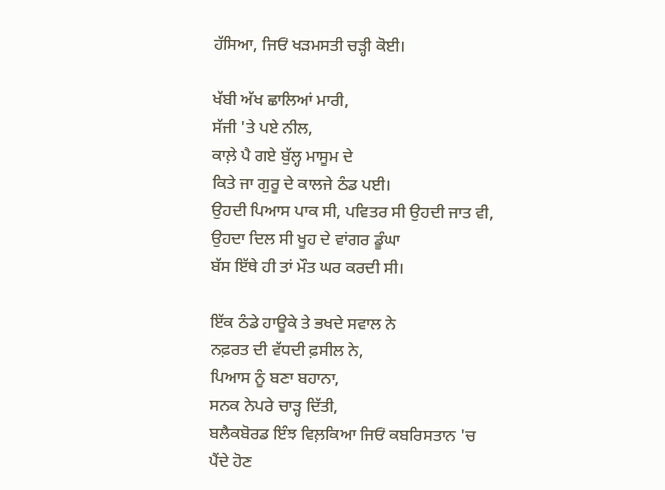ਹੱਸਿਆ, ਜਿਓਂ ਖੜਮਸਤੀ ਚੜ੍ਹੀ ਕੋਈ।

ਖੱਬੀ ਅੱਖ ਛਾਲਿਆਂ ਮਾਰੀ,
ਸੱਜੀ 'ਤੇ ਪਏ ਨੀਲ,
ਕਾਲ਼ੇ ਪੈ ਗਏ ਬੁੱਲ੍ਹ ਮਾਸੂਮ ਦੇ
ਕਿਤੇ ਜਾ ਗੁਰੂ ਦੇ ਕਾਲਜੇ ਠੰਡ ਪਈ।
ਉਹਦੀ ਪਿਆਸ ਪਾਕ ਸੀ, ਪਵਿਤਰ ਸੀ ਉਹਦੀ ਜਾਤ ਵੀ,
ਉਹਦਾ ਦਿਲ ਸੀ ਖੂਹ ਦੇ ਵਾਂਗਰ ਡੂੰਘਾ
ਬੱਸ ਇੱਥੇ ਹੀ ਤਾਂ ਮੌਤ ਘਰ ਕਰਦੀ ਸੀ।

ਇੱਕ ਠੰਡੇ ਹਾਊਕੇ ਤੇ ਭਖਦੇ ਸਵਾਲ ਨੇ
ਨਫ਼ਰਤ ਦੀ ਵੱਧਦੀ ਫ਼ਸੀਲ ਨੇ,
ਪਿਆਸ ਨੂੰ ਬਣਾ ਬਹਾਨਾ,
ਸਨਕ ਨੇਪਰੇ ਚਾੜ੍ਹ ਦਿੱਤੀ,
ਬਲੈਕਬੋਰਡ ਇੰਝ ਵਿਲ਼ਕਿਆ ਜਿਓਂ ਕਬਰਿਸਤਾਨ 'ਚ
ਪੈਂਦੇ ਹੋਣ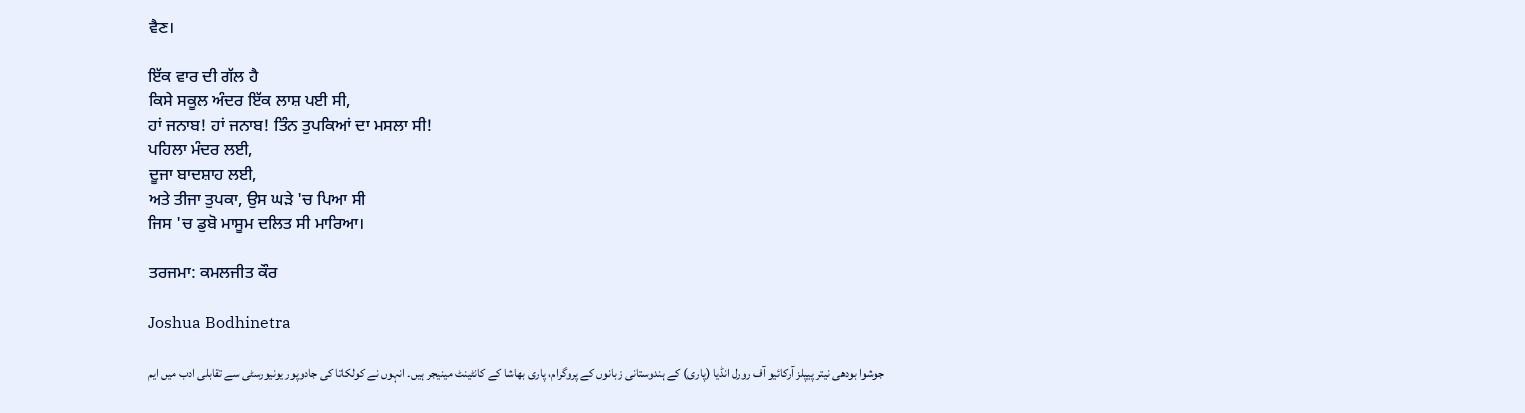ਵੈਣ।

ਇੱਕ ਵਾਰ ਦੀ ਗੱਲ ਹੈ
ਕਿਸੇ ਸਕੂਲ ਅੰਦਰ ਇੱਕ ਲਾਸ਼ ਪਈ ਸੀ,
ਹਾਂ ਜਨਾਬ! ਹਾਂ ਜਨਾਬ! ਤਿੰਨ ਤੁਪਕਿਆਂ ਦਾ ਮਸਲਾ ਸੀ!
ਪਹਿਲਾ ਮੰਦਰ ਲਈ,
ਦੂਜਾ ਬਾਦਸ਼ਾਹ ਲਈ,
ਅਤੇ ਤੀਜਾ ਤੁਪਕਾ, ਉਸ ਘੜੇ 'ਚ ਪਿਆ ਸੀ
ਜਿਸ 'ਚ ਡੁਬੋ ਮਾਸੂਮ ਦਲਿਤ ਸੀ ਮਾਰਿਆ।

ਤਰਜਮਾ: ਕਮਲਜੀਤ ਕੌਰ

Joshua Bodhinetra

جوشوا بودھی نیتر پیپلز آرکائیو آف رورل انڈیا (پاری) کے ہندوستانی زبانوں کے پروگرام، پاری بھاشا کے کانٹینٹ مینیجر ہیں۔ انہوں نے کولکاتا کی جادوپور یونیورسٹی سے تقابلی ادب میں ایم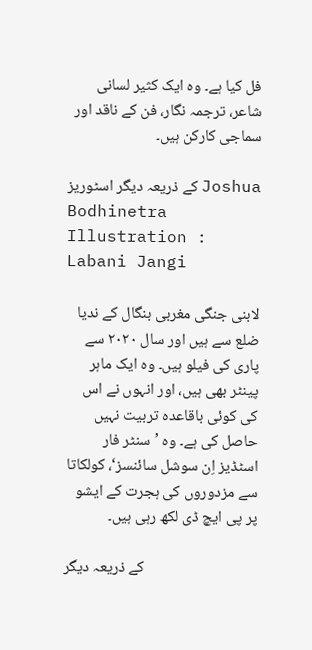فل کیا ہے۔ وہ ایک کثیر لسانی شاعر، ترجمہ نگار، فن کے ناقد اور سماجی کارکن ہیں۔

کے ذریعہ دیگر اسٹوریز Joshua Bodhinetra
Illustration : Labani Jangi

لابنی جنگی مغربی بنگال کے ندیا ضلع سے ہیں اور سال ۲۰۲۰ سے پاری کی فیلو ہیں۔ وہ ایک ماہر پینٹر بھی ہیں، اور انہوں نے اس کی کوئی باقاعدہ تربیت نہیں حاصل کی ہے۔ وہ ’سنٹر فار اسٹڈیز اِن سوشل سائنسز‘، کولکاتا سے مزدوروں کی ہجرت کے ایشو پر پی ایچ ڈی لکھ رہی ہیں۔

کے ذریعہ دیگر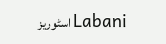اسٹوریز Labani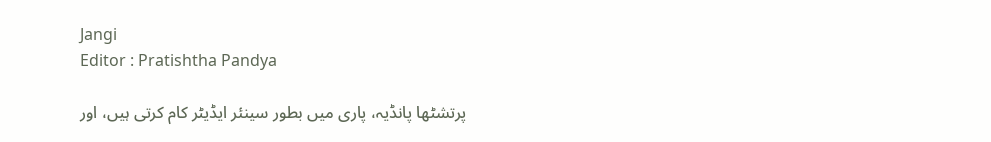Jangi
Editor : Pratishtha Pandya

پرتشٹھا پانڈیہ، پاری میں بطور سینئر ایڈیٹر کام کرتی ہیں، اور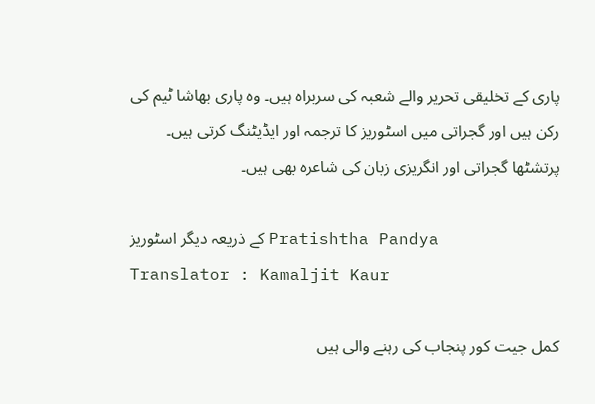پاری کے تخلیقی تحریر والے شعبہ کی سربراہ ہیں۔ وہ پاری بھاشا ٹیم کی رکن ہیں اور گجراتی میں اسٹوریز کا ترجمہ اور ایڈیٹنگ کرتی ہیں۔ پرتشٹھا گجراتی اور انگریزی زبان کی شاعرہ بھی ہیں۔

کے ذریعہ دیگر اسٹوریز Pratishtha Pandya
Translator : Kamaljit Kaur

کمل جیت کور پنجاب کی رہنے والی ہیں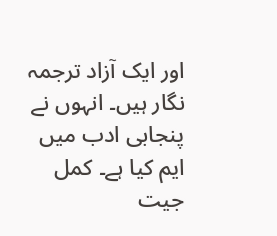اور ایک آزاد ترجمہ نگار ہیں۔ انہوں نے پنجابی ادب میں ایم کیا ہے۔ کمل جیت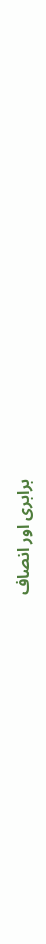برابری اور انصاف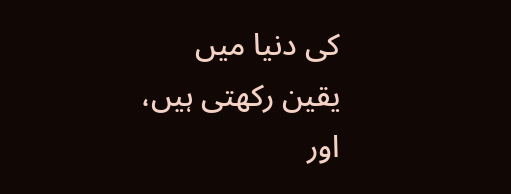کی دنیا میں یقین رکھتی ہیں، اور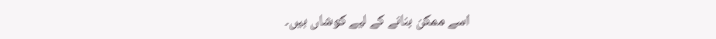اسے ممکن بنانے کے لیے کوشاں ہیں۔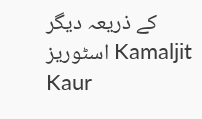کے ذریعہ دیگر اسٹوریز Kamaljit Kaur